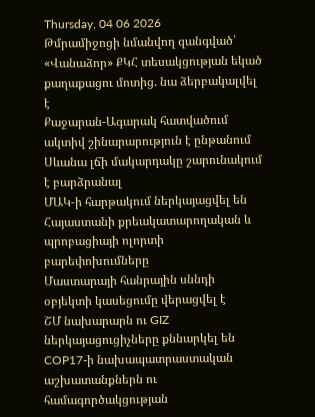Thursday, 04 06 2026
Թմրամիջոցի նմանվող զանգված՝ «Վանաձոր» ՔԿՀ տեսակցության եկած քաղաքացու մոտից. նա ձերբակալվել է
Քաջարան-Ագարակ հատվածում ակտիվ շինարարություն է ընթանում
Սևանա լճի մակարդակը շարունակում է բարձրանալ
ՄԱԿ-ի հարթակում ներկայացվել են Հայաստանի քրեակատարողական և պրոբացիայի ոլորտի բարեփոխումները
Մաստարայի հանրային սննդի օբյեկտի կասեցումը վերացվել է
ՇՄ նախարարն ու GIZ ներկայացուցիչները քննարկել են COP17-ի նախապատրաստական աշխատանքներն ու համագործակցության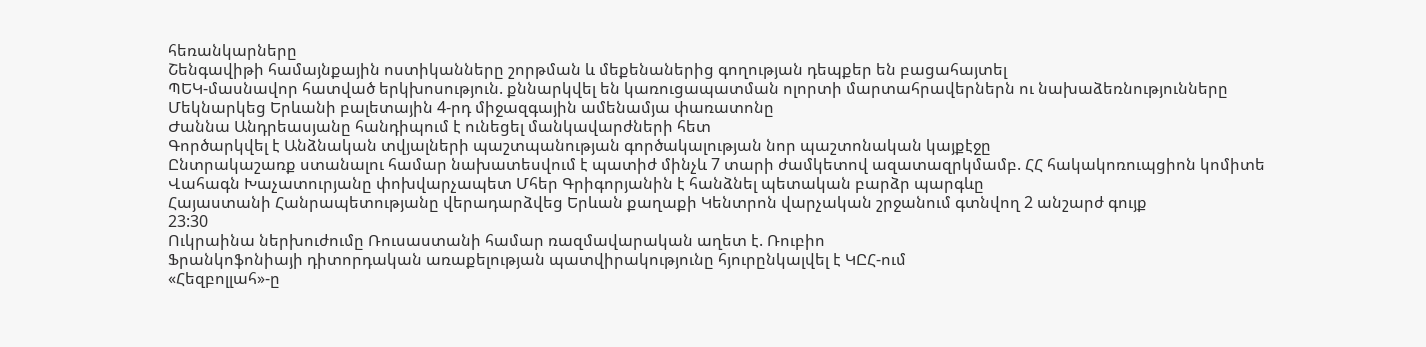հեռանկարները
Շենգավիթի համայնքային ոստիկանները շորթման և մեքենաներից գողության դեպքեր են բացահայտել
ՊԵԿ-մասնավոր հատված երկխոսություն. քննարկվել են կառուցապատման ոլորտի մարտահրավերներն ու նախաձեռնությունները
Մեկնարկեց Երևանի բալետային 4-րդ միջազգային ամենամյա փառատոնը
Ժաննա Անդրեասյանը հանդիպում է ունեցել մանկավարժների հետ
Գործարկվել է Անձնական տվյալների պաշտպանության գործակալության նոր պաշտոնական կայքէջը
Ընտրակաշառք ստանալու համար նախատեսվում է պատիժ մինչև 7 տարի ժամկետով ազատազրկմամբ. ՀՀ հակակոռուպցիոն կոմիտե
Վահագն Խաչատուրյանը փոխվարչապետ Մհեր Գրիգորյանին է հանձնել պետական բարձր պարգևը
Հայաստանի Հանրապետությանը վերադարձվեց Երևան քաղաքի Կենտրոն վարչական շրջանում գտնվող 2 անշարժ գույք
23:30
Ուկրաինա ներխուժումը Ռուսաստանի համար ռազմավարական աղետ է. Ռուբիո
Ֆրանկոֆոնիայի դիտորդական առաքելության պատվիրակությունը հյուրընկալվել է ԿԸՀ-ում
«Հեզբոլլահ»-ը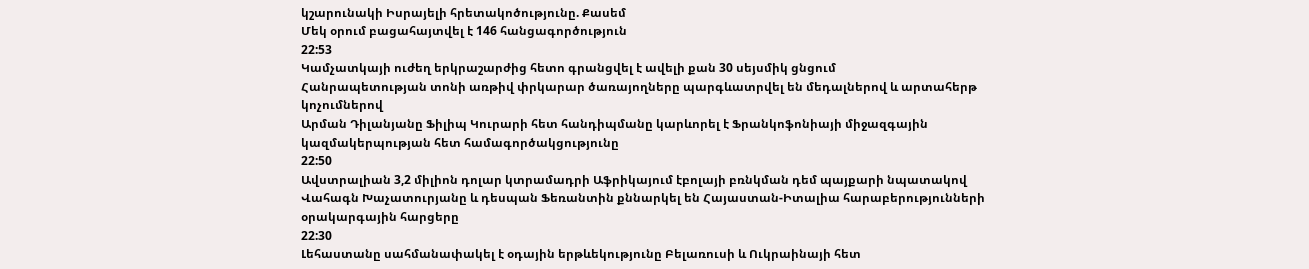կշարունակի Իսրայելի հրետակոծությունը. Քասեմ
Մեկ օրում բացահայտվել է 146 հանցագործություն
22:53
Կամչատկայի ուժեղ երկրաշարժից հետո գրանցվել է ավելի քան 30 սեյսմիկ ցնցում
Հանրապետության տոնի առթիվ փրկարար ծառայողները պարգևատրվել են մեդալներով և արտահերթ կոչումներով
Արման Դիլանյանը Ֆիլիպ Կուրարի հետ հանդիպմանը կարևորել է Ֆրանկոֆոնիայի միջազգային կազմակերպության հետ համագործակցությունը
22:50
Ավստրալիան 3,2 միլիոն դոլար կտրամադրի Աֆրիկայում էբոլայի բռնկման դեմ պայքարի նպատակով
Վահագն Խաչատուրյանը և դեսպան Ֆեռանտին քննարկել են Հայաստան-Իտալիա հարաբերությունների օրակարգային հարցերը
22:30
Լեհաստանը սահմանափակել է օդային երթևեկությունը Բելառուսի և Ուկրաինայի հետ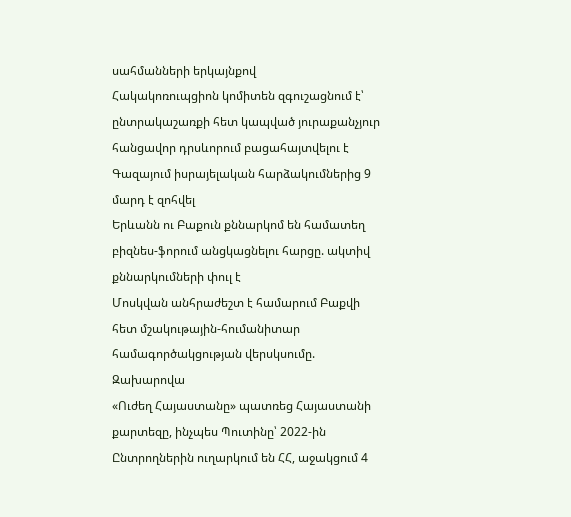սահմանների երկայնքով
Հակակոռուպցիոն կոմիտեն զգուշացնում է՝ ընտրակաշառքի հետ կապված յուրաքանչյուր հանցավոր դրսևորում բացահայտվելու է
Գազայում իսրայելական հարձակումներից 9 մարդ է զոհվել
Երևանն ու Բաքուն քննարկոմ են համատեղ բիզնես-ֆորում անցկացնելու հարցը. ակտիվ քննարկումների փուլ է
Մոսկվան անհրաժեշտ է համարում Բաքվի հետ մշակութային-հումանիտար համագործակցության վերսկսումը. Զախարովա
«Ուժեղ Հայաստանը» պատռեց Հայաստանի քարտեզը, ինչպես Պուտինը՝ 2022-ին
Ընտրողներին ուղարկում են ՀՀ, աջակցում 4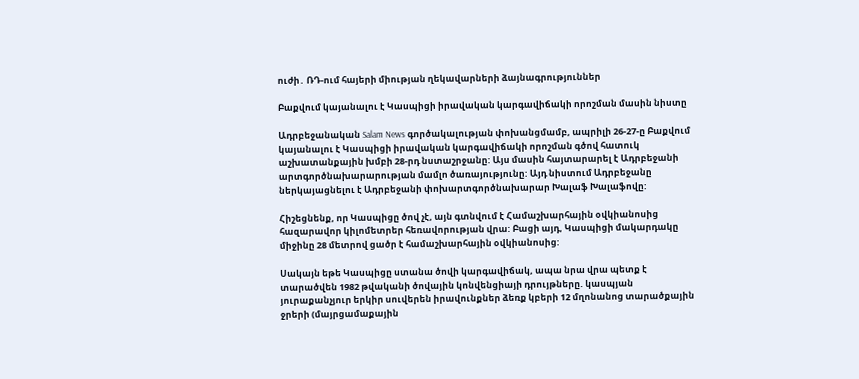ուժի․ ՌԴ-ում հայերի միության ղեկավարների ձայնագրություններ

Բաքվում կայանալու է Կասպիցի իրավական կարգավիճակի որոշման մասին նիստը

Ադրբեջանական Salam News գործակալության փոխանցմամբ, ապրիլի 26-27-ը Բաքվում կայանալու է Կասպիցի իրավական կարգավիճակի որոշման գծով հատուկ աշխատանքային խմբի 28-րդ նստաշրջանը: Այս մասին հայտարարել է Ադրբեջանի արտգործնախարարության մամլո ծառայությունը: Այդ նիստում Ադրբեջանը ներկայացնելու է Ադրբեջանի փոխարտգործնախարար Խալաֆ Խալաֆովը:

Հիշեցնենք, որ Կասպիցը ծով չէ, այն գտնվում է Համաշխարհային օվկիանոսից հազարավոր կիլոմետրեր հեռավորության վրա: Բացի այդ, Կասպիցի մակարդակը միջինը 28 մետրով ցածր է համաշխարհային օվկիանոսից:

Սակայն եթե Կասպիցը ստանա ծովի կարգավիճակ, ապա նրա վրա պետք է տարածվեն 1982 թվականի ծովային կոնվենցիայի դրույթները. կասպյան յուրաքանչյուր երկիր սուվերեն իրավունքներ ձեռք կբերի 12 մղոնանոց տարածքային ջրերի (մայրցամաքային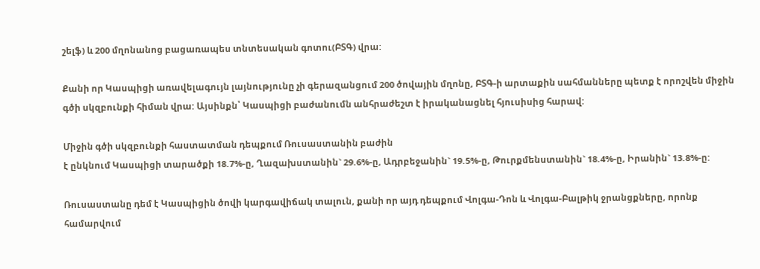շելֆ) և 200 մղոնանոց բացառապես տնտեսական գոտու(ԲՏԳ) վրա:

Քանի որ Կասպիցի առավելագույն լայնությունը չի գերազանցում 200 ծովային մղոնը, ԲՏԳ-ի արտաքին սահմանները պետք է որոշվեն միջին գծի սկզբունքի հիման վրա: Այսինքն՝ Կասպիցի բաժանումն անհրաժեշտ է իրականացնել հյուսիսից հարավ:

Միջին գծի սկզբունքի հաստատման դեպքում Ռուսաստանին բաժին
է ընկնում Կասպիցի տարածքի 18.7%-ը, Ղազախստանին` 29.6%-ը, Ադրբեջանին` 19.5%-ը, Թուրքմենստանին` 18.4%-ը, Իրանին` 13.8%-ը:

Ռուսաստանը դեմ է Կասպիցին ծովի կարգավիճակ տալուն, քանի որ այդ դեպքում Վոլգա-Դոն և Վոլգա-Բալթիկ ջրանցքները, որոնք համարվում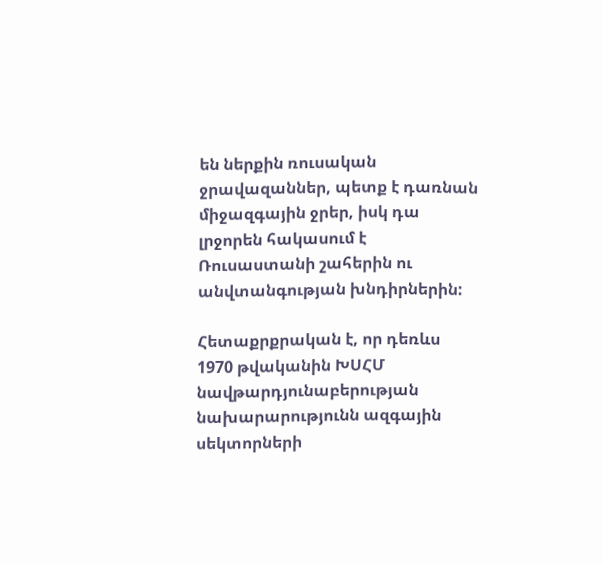են ներքին ռուսական ջրավազաններ, պետք է դառնան միջազգային ջրեր, իսկ դա լրջորեն հակասում է Ռուսաստանի շահերին ու անվտանգության խնդիրներին:

Հետաքրքրական է, որ դեռևս 1970 թվականին ԽՍՀՄ նավթարդյունաբերության նախարարությունն ազգային սեկտորների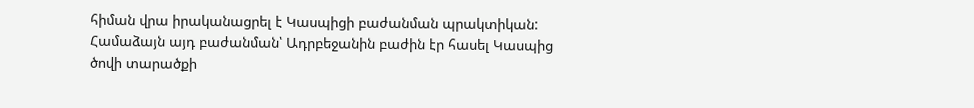հիման վրա իրականացրել է Կասպիցի բաժանման պրակտիկան: Համաձայն այդ բաժանման՝ Ադրբեջանին բաժին էր հասել Կասպից ծովի տարածքի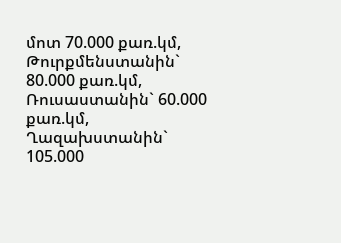մոտ 70.000 քառ.կմ, Թուրքմենստանին` 80.000 քառ.կմ, Ռուսաստանին` 60.000 քառ.կմ, Ղազախստանին` 105.000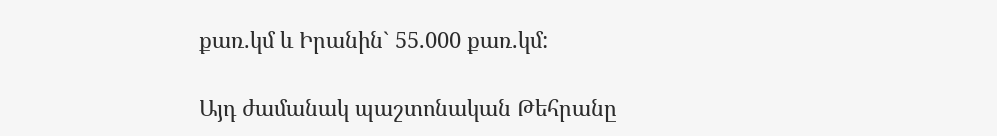քառ.կմ և Իրանին` 55.000 քառ.կմ:

Այդ ժամանակ պաշտոնական Թեհրանը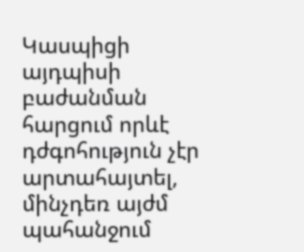Կասպիցի այդպիսի բաժանման հարցում որևէ դժգոհություն չէր արտահայտել, մինչդեռ այժմ պահանջում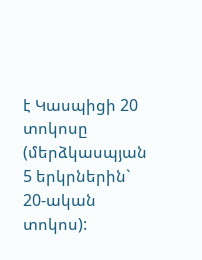է Կասպիցի 20 տոկոսը (մերձկասպյան 5 երկրներին` 20-ական տոկոս):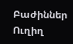Բաժիններ
Ուղիղ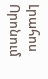Լրահոս
Որոնում